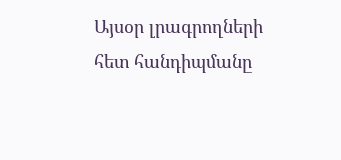Այսօր լրագրողների հետ հանդիպմանը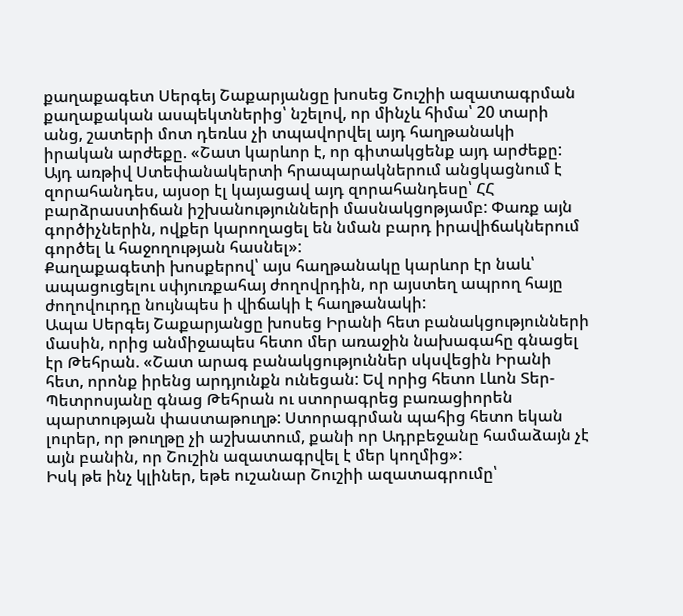քաղաքագետ Սերգեյ Շաքարյանցը խոսեց Շուշիի ազատագրման քաղաքական ասպեկտներից՝ նշելով, որ մինչև հիմա՝ 20 տարի անց, շատերի մոտ դեռևս չի տպավորվել այդ հաղթանակի իրական արժեքը. «Շատ կարևոր է, որ գիտակցենք այդ արժեքը: Այդ առթիվ Ստեփանակերտի հրապարակներում անցկացնում է զորահանդես, այսօր էլ կայացավ այդ զորահանդեսը՝ ՀՀ բարձրաստիճան իշխանությունների մասնակցոթյամբ: Փառք այն գործիչներին, ովքեր կարողացել են նման բարդ իրավիճակներում գործել և հաջողության հասնել»:
Քաղաքագետի խոսքերով՝ այս հաղթանակը կարևոր էր նաև՝ ապացուցելու սփյուռքահայ ժողովրդին, որ այստեղ ապրող հայը ժողովուրդը նույնպես ի վիճակի է հաղթանակի:
Ապա Սերգեյ Շաքարյանցը խոսեց Իրանի հետ բանակցությունների մասին, որից անմիջապես հետո մեր առաջին նախագահը գնացել էր Թեհրան. «Շատ արագ բանակցություններ սկսվեցին Իրանի հետ, որոնք իրենց արդյունքն ունեցան: Եվ որից հետո Լևոն Տեր-Պետրոսյանը գնաց Թեհրան ու ստորագրեց բառացիորեն պարտության փաստաթուղթ: Ստորագրման պահից հետո եկան լուրեր, որ թուղթը չի աշխատում, քանի որ Ադրբեջանը համաձայն չէ այն բանին, որ Շուշին ազատագրվել է մեր կողմից»:
Իսկ թե ինչ կլիներ, եթե ուշանար Շուշիի ազատագրումը՝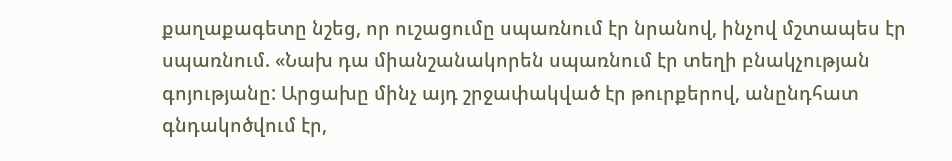քաղաքագետը նշեց, որ ուշացումը սպառնում էր նրանով, ինչով մշտապես էր սպառնում. «Նախ դա միանշանակորեն սպառնում էր տեղի բնակչության գոյությանը: Արցախը մինչ այդ շրջափակված էր թուրքերով, անընդհատ գնդակոծվում էր,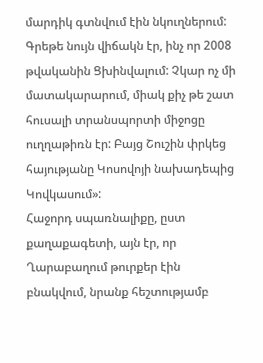մարդիկ գտնվում էին նկուղներում: Գրեթե նույն վիճակն էր, ինչ որ 2008 թվականին Ցխինվալում: Չկար ոչ մի մատակարարում, միակ քիչ թե շատ հուսալի տրանսպորտի միջոցը ուղղաթիռն էր: Բայց Շուշին փրկեց հայությանը Կոսովոյի նախադեպից Կովկասում»:
Հաջորդ սպառնալիքը, ըստ քաղաքագետի, այն էր, որ Ղարաբաղում թուրքեր էին բնակվում, նրանք հեշտությամբ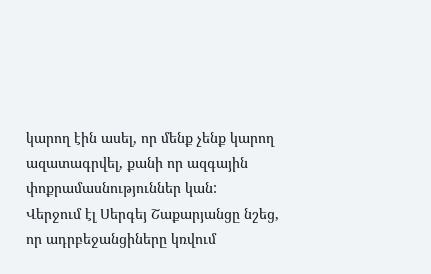կարող էին ասել, որ մենք չենք կարող ազատագրվել, քանի որ ազգային փոքրամասնություններ կան:
Վերջում էլ Սերգեյ Շաքարյանցը նշեց, որ ադրբեջանցիները կռվում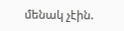մենակ չէին.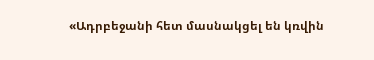«Ադրբեջանի հետ մասնակցել են կռվին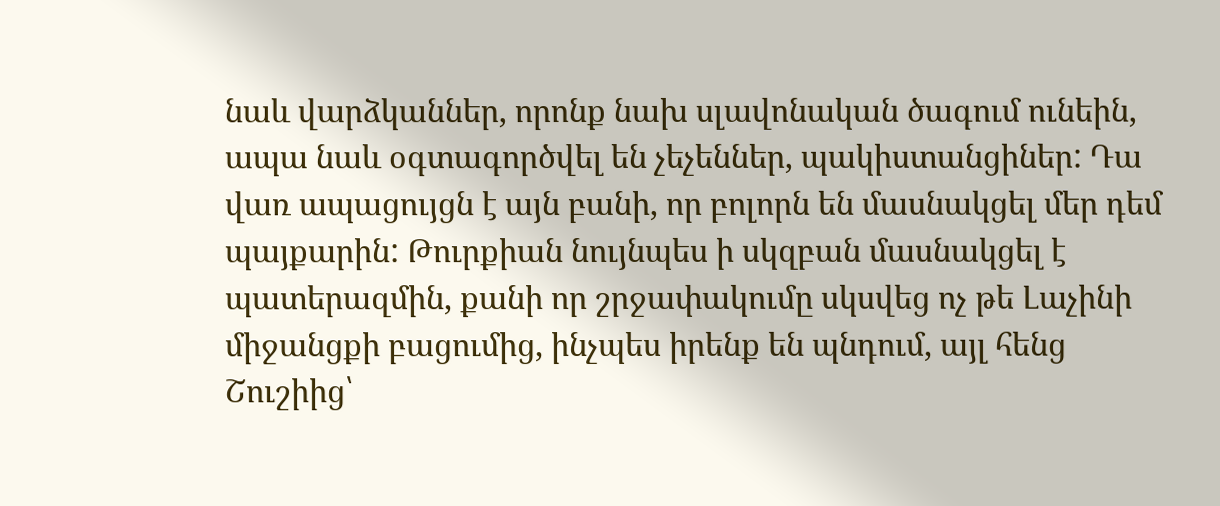նաև վարձկաններ, որոնք նախ սլավոնական ծագում ունեին, ապա նաև օգտագործվել են չեչեններ, պակիստանցիներ: Դա վառ ապացույցն է այն բանի, որ բոլորն են մասնակցել մեր դեմ պայքարին: Թուրքիան նույնպես ի սկզբան մասնակցել է պատերազմին, քանի որ շրջափակումը սկսվեց ոչ թե Լաչինի միջանցքի բացումից, ինչպես իրենք են պնդում, այլ հենց Շուշիից՝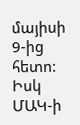մայիսի 9-ից հետո: Իսկ ՄԱԿ-ի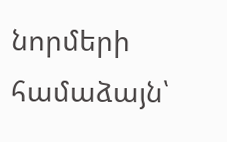նորմերի համաձայն՝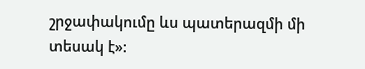շրջափակումը ևս պատերազմի մի տեսակ է»: